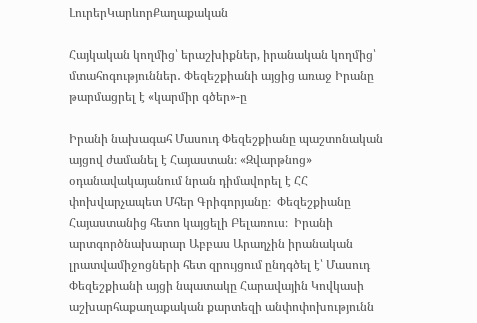ԼուրերԿարևորՔաղաքական

Հայկական կողմից՝ երաշխիքներ, իրանական կողմից՝ մտահոգություններ․ Փեզեշքիանի այցից առաջ Իրանը թարմացրել է «կարմիր գծեր»-ը

Իրանի նախագահ Մասուդ Փեզեշքիանը պաշտոնական այցով ժամանել է Հայաստան։ «Զվարթնոց» օդանավակայանում նրան դիմավորել է ՀՀ փոխվարչապետ Մհեր Գրիգորյանը։  Փեզեշքիանը Հայաստանից հետո կայցելի Բելառուս։  Իրանի արտգործնախարար Աբբաս Արաղչին իրանական լրատվամիջոցների հետ զրույցում ընդգծել է՝ Մասուդ Փեզեշքիանի այցի նպատակը Հարավային Կովկասի աշխարհաքաղաքական քարտեզի անփոփոխությունն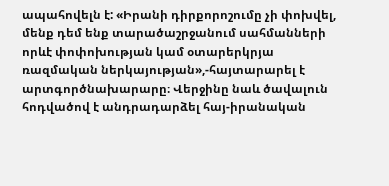ապահովելն է: «Իրանի դիրքորոշումը չի փոխվել, մենք դեմ ենք տարածաշրջանում սահմանների որևէ փոփոխության կամ օտարերկրյա ռազմական ներկայության»,-հայտարարել է արտգործնախարարը։ Վերջինը նաև ծավալուն հոդվածով է անդրադարձել հայ-իրանական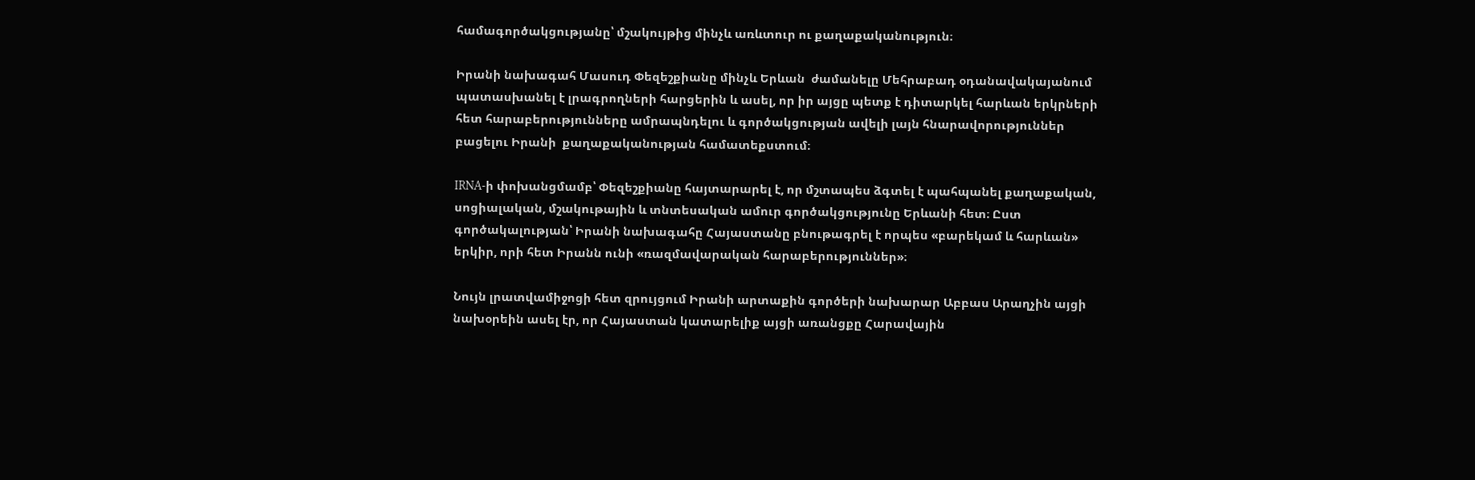համագործակցությանը՝ մշակույթից մինչև առևտուր ու քաղաքականություն։

Իրանի նախագահ Մասուդ Փեզեշքիանը մինչև Երևան  ժամանելը Մեհրաբադ օդանավակայանում պատասխանել է լրագրողների հարցերին և ասել, որ իր այցը պետք է դիտարկել հարևան երկրների հետ հարաբերությունները ամրապնդելու և գործակցության ավելի լայն հնարավորություններ բացելու Իրանի  քաղաքականության համատեքստում։

IRNA-ի փոխանցմամբ՝ Փեզեշքիանը հայտարարել է, որ մշտապես ձգտել է պահպանել քաղաքական, սոցիալական, մշակութային և տնտեսական ամուր գործակցությունը Երևանի հետ։ Ըստ գործակալության՝ Իրանի նախագահը Հայաստանը բնութագրել է որպես «բարեկամ և հարևան» երկիր, որի հետ Իրանն ունի «ռազմավարական հարաբերություններ»։

Նույն լրատվամիջոցի հետ զրույցում Իրանի արտաքին գործերի նախարար Աբբաս Արաղչին այցի նախօրեին ասել էր, որ Հայաստան կատարելիք այցի առանցքը Հարավային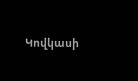Կովկասի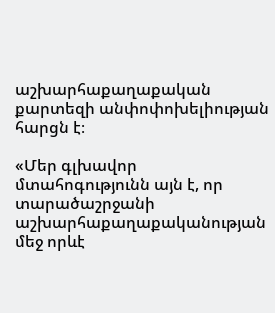աշխարհաքաղաքական քարտեզի անփոփոխելիության հարցն է։

«Մեր գլխավոր մտահոգությունն այն է, որ տարածաշրջանի աշխարհաքաղաքականության մեջ որևէ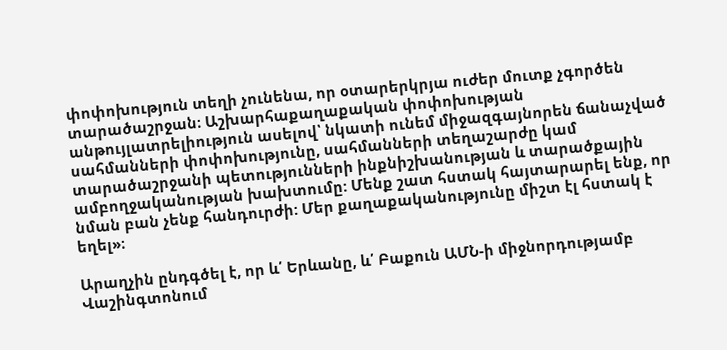փոփոխություն տեղի չունենա, որ օտարերկրյա ուժեր մուտք չգործեն տարածաշրջան։ Աշխարհաքաղաքական փոփոխության անթույլատրելիություն ասելով՝ նկատի ունեմ միջազգայնորեն ճանաչված սահմանների փոփոխությունը, սահմանների տեղաշարժը կամ տարածաշրջանի պետությունների ինքնիշխանության և տարածքային ամբողջականության խախտումը: Մենք շատ հստակ հայտարարել ենք, որ նման բան չենք հանդուրժի: Մեր քաղաքականությունը միշտ էլ հստակ է եղել»։

Արաղչին ընդգծել է, որ և՛ Երևանը, և՛ Բաքուն ԱՄՆ-ի միջնորդությամբ Վաշինգտոնում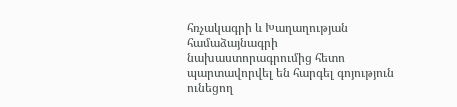հռչակագրի և Խաղաղության համաձայնագրի նախաստորագրումից հետո պարտավորվել են հարգել գոյություն ունեցող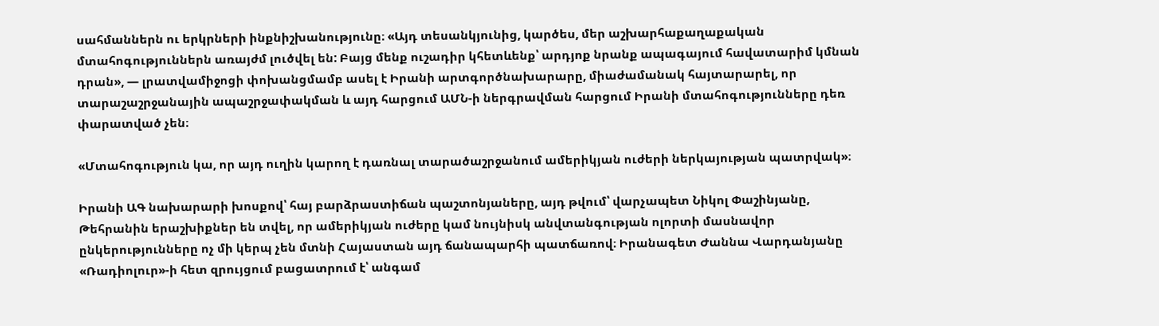սահմաններն ու երկրների ինքնիշխանությունը։ «Այդ տեսանկյունից, կարծես, մեր աշխարհաքաղաքական մտահոգություններն առայժմ լուծվել են: Բայց մենք ուշադիր կհետևենք՝ արդյոք նրանք ապագայում հավատարիմ կմնան դրան», — լրատվամիջոցի փոխանցմամբ ասել է Իրանի արտգործնախարարը, միաժամանակ հայտարարել, որ տարաշաշրջանային ապաշրջափակման և այդ հարցում ԱՄՆ-ի ներգրավման հարցում Իրանի մտահոգությունները դեռ փարատված չեն։

«Մտահոգություն կա, որ այդ ուղին կարող է դառնալ տարածաշրջանում ամերիկյան ուժերի ներկայության պատրվակ»։

Իրանի ԱԳ նախարարի խոսքով՝ հայ բարձրաստիճան պաշտոնյաները, այդ թվում՝ վարչապետ Նիկոլ Փաշինյանը, Թեհրանին երաշխիքներ են տվել, որ ամերիկյան ուժերը կամ նույնիսկ անվտանգության ոլորտի մասնավոր ընկերությունները ոչ մի կերպ չեն մտնի Հայաստան այդ ճանապարհի պատճառով։ Իրանագետ Ժաննա Վարդանյանը «Ռադիոլուր»-ի հետ զրույցում բացատրում է՝ անգամ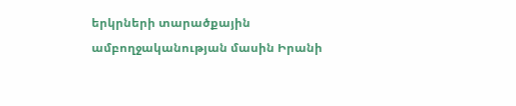երկրների տարածքային ամբողջականության մասին Իրանի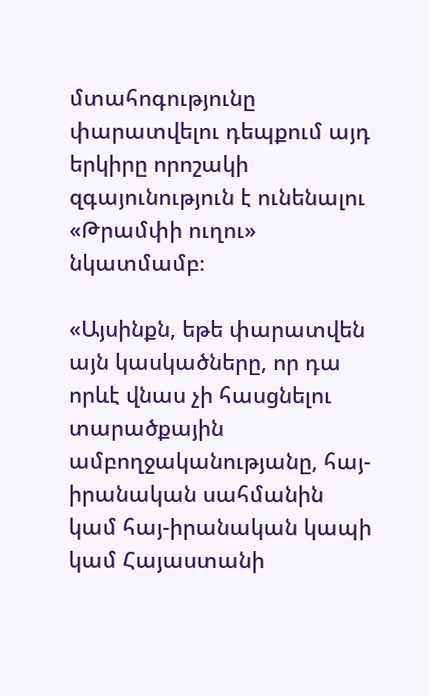մտահոգությունը փարատվելու դեպքում այդ երկիրը որոշակի զգայունություն է ունենալու «Թրամփի ուղու» նկատմամբ։

«Այսինքն, եթե փարատվեն այն կասկածները, որ դա որևէ վնաս չի հասցնելու տարածքային ամբողջականությանը, հայ-իրանական սահմանին կամ հայ-իրանական կապի կամ Հայաստանի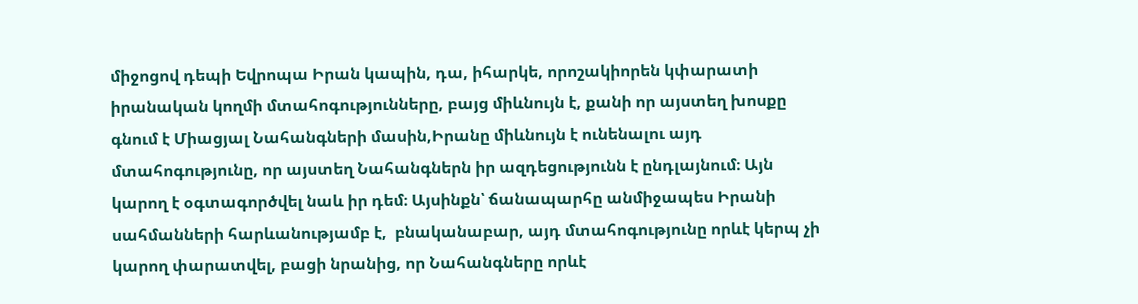միջոցով դեպի Եվրոպա Իրան կապին, դա, իհարկե, որոշակիորեն կփարատի իրանական կողմի մտահոգությունները, բայց միևնույն է, քանի որ այստեղ խոսքը գնում է Միացյալ Նահանգների մասին,Իրանը միևնույն է ունենալու այդ մտահոգությունը, որ այստեղ Նահանգներն իր ազդեցությունն է ընդլայնում։ Այն կարող է օգտագործվել նաև իր դեմ։ Այսինքն՝ ճանապարհը անմիջապես Իրանի սահմանների հարևանությամբ է,  բնականաբար, այդ մտահոգությունը որևէ կերպ չի կարող փարատվել, բացի նրանից, որ Նահանգները որևէ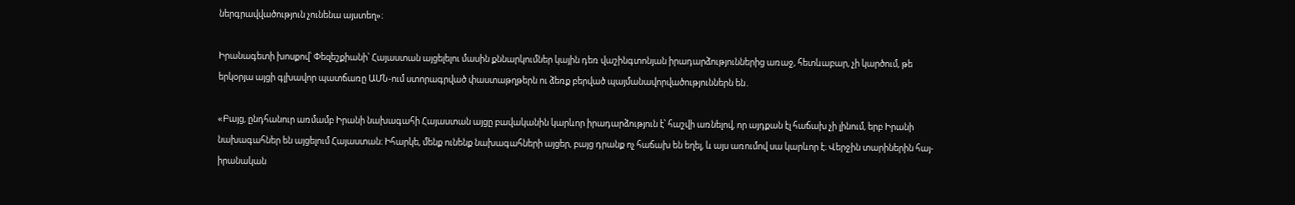ներգրավվածություն չունենա այստեղ»։

Իրանագետի խոսքով՝ Փեզեշքիանի՝ Հայաստան այցելելու մասին քննարկումներ կային դեռ վաշինգտոնյան իրադարձություններից առաջ, հետևաբար, չի կարծում, թե երկօրյա այցի գլխավոր պատճառը ԱՄՆ-ում ստորագրված փաստաթղթերն ու ձեռք բերված պայմանավորվածություններն են․

«Բայց, ընդհանուր առմամբ Իրանի նախագահի Հայաստան այցը բավականին կարևոր իրադարձություն է՝ հաշվի առնելով, որ այդքան էլ հաճախ չի լինում, երբ Իրանի նախագահներ են այցելում Հայաստան։ Իհարկե, մենք ունենք նախագահների այցեր, բայց դրանք ոչ հաճախ են եղել, և այս առումով սա կարևոր է։ Վերջին տարիներին հայ-իրանական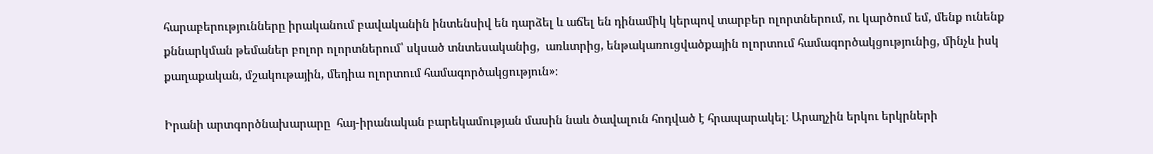հարաբերությունները իրականում բավականին ինտենսիվ են դարձել և աճել են դինամիկ կերպով տարբեր ոլորտներում, ու կարծում եմ, մենք ունենք քննարկման թեմաներ բոլոր ոլորտներում՝ սկսած տնտեսականից,  առևտրից, ենթակառուցվածքային ոլորտում համագործակցությունից, մինչև իսկ քաղաքական, մշակութային, մեդիա ոլորտում համագործակցություն»։

Իրանի արտգործնախարարը  հայ-իրանական բարեկամության մասին նաև ծավալուն հոդված է հրապարակել։ Արաղչին երկու երկրների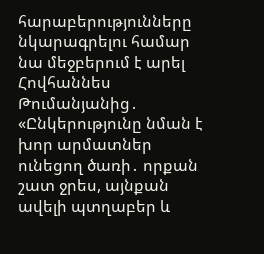հարաբերությունները նկարագրելու համար նա մեջբերում է արել  Հովհաննես Թումանյանից․ «Ընկերությունը նման է խոր արմատներ ունեցող ծառի․ որքան շատ ջրես, այնքան ավելի պտղաբեր և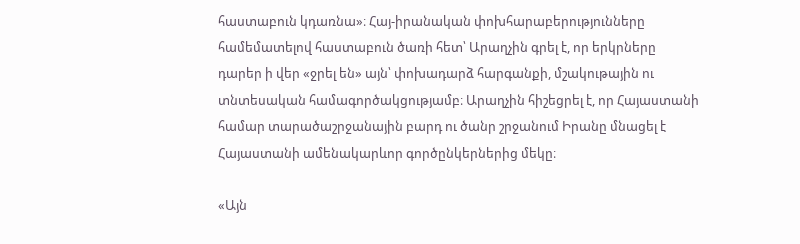հաստաբուն կդառնա»։ Հայ-իրանական փոխհարաբերությունները համեմատելով հաստաբուն ծառի հետ՝ Արաղչին գրել է, որ երկրները դարեր ի վեր «ջրել են» այն՝ փոխադարձ հարգանքի, մշակութային ու տնտեսական համագործակցությամբ։ Արաղչին հիշեցրել է, որ Հայաստանի համար տարածաշրջանային բարդ ու ծանր շրջանում Իրանը մնացել է Հայաստանի ամենակարևոր գործընկերներից մեկը։

«Այն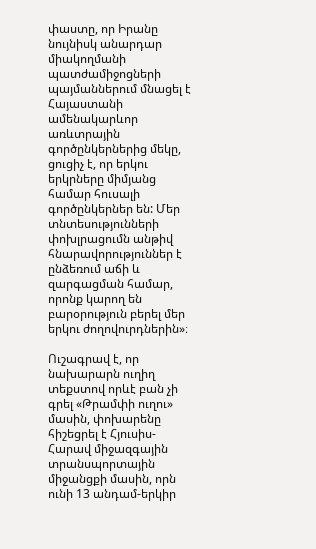փաստը, որ Իրանը նույնիսկ անարդար միակողմանի պատժամիջոցների պայմաններում մնացել է Հայաստանի ամենակարևոր առևտրային գործընկերներից մեկը, ցուցիչ է, որ երկու երկրները միմյանց համար հուսալի գործընկերներ են: Մեր տնտեսությունների փոխլրացումն անթիվ հնարավորություններ է ընձեռում աճի և զարգացման համար, որոնք կարող են բարօրություն բերել մեր երկու ժողովուրդներին»։

Ուշագրավ է, որ նախարարն ուղիղ տեքստով որևէ բան չի գրել «Թրամփի ուղու» մասին, փոխարենը հիշեցրել է Հյուսիս-Հարավ միջազգային տրանսպորտային միջանցքի մասին, որն ունի 13 անդամ-երկիր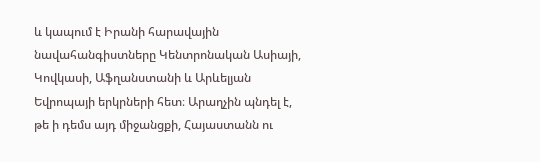և կապում է Իրանի հարավային նավահանգիստները Կենտրոնական Ասիայի, Կովկասի, Աֆղանստանի և Արևելյան Եվրոպայի երկրների հետ։ Արաղչին պնդել է, թե ի դեմս այդ միջանցքի, Հայաստանն ու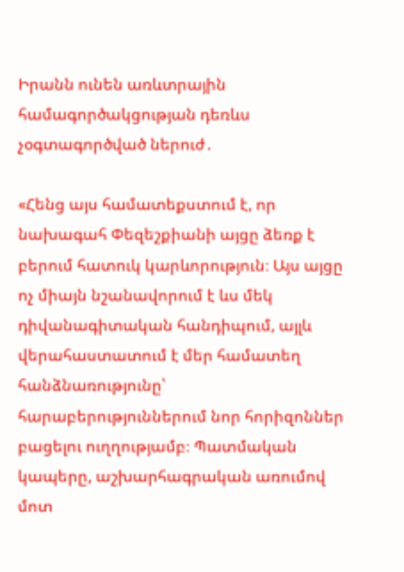Իրանն ունեն առևտրային համագործակցության դեռևս չօգտագործված ներուժ․

«Հենց այս համատեքստում է, որ նախագահ Փեզեշքիանի այցը ձեռք է բերում հատուկ կարևորություն։ Այս այցը ոչ միայն նշանավորում է ևս մեկ դիվանագիտական հանդիպում, այլև վերահաստատում է մեր համատեղ հանձնառությունը՝ հարաբերություններում նոր հորիզոններ բացելու ուղղությամբ։ Պատմական կապերը, աշխարհագրական առումով մոտ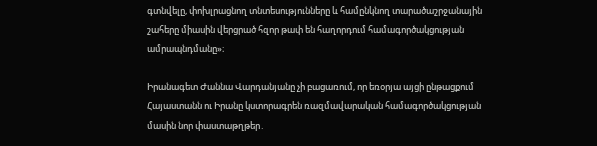գտնվելը, փոխլրացնող տնտեսությունները և համընկնող տարածաշրջանային շահերը միասին վերցրած հզոր թափ են հաղորդում համագործակցության ամրապնդմանը»։

Իրանագետ Ժաննա Վարդանյանը չի բացառում, որ եռօրյա այցի ընթացքում Հայաստանն ու Իրանը կստորագրեն ռազմավարական համագործակցության մասին նոր փաստաթղթեր․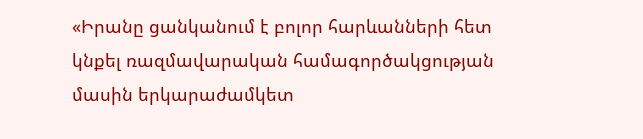«Իրանը ցանկանում է բոլոր հարևանների հետ կնքել ռազմավարական համագործակցության մասին երկարաժամկետ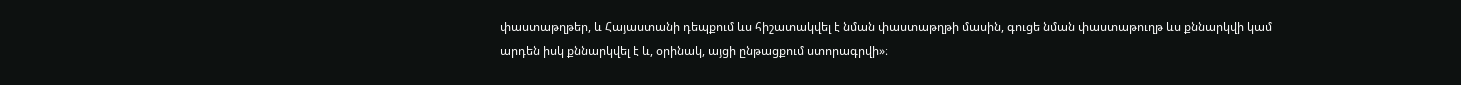փաստաթղթեր, և Հայաստանի դեպքում ևս հիշատակվել է նման փաստաթղթի մասին, գուցե նման փաստաթուղթ ևս քննարկվի կամ արդեն իսկ քննարկվել է և, օրինակ, այցի ընթացքում ստորագրվի»։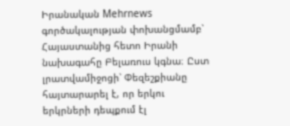Իրանական Mehrnews գործակալության փոխանցմամբ՝ Հայաստանից հետո Իրանի նախագահը Բելառուս կգնա։ Ըստ լրատվամիջոցի՝ Փեզեշքիանը հայտարարել է, որ երկու երկրների դեպքում էլ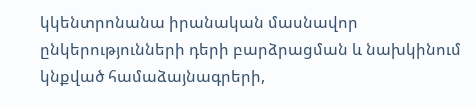կկենտրոնանա իրանական մասնավոր ընկերությունների դերի բարձրացման և նախկինում կնքված համաձայնագրերի,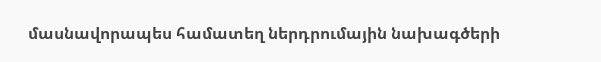մասնավորապես համատեղ ներդրումային նախագծերի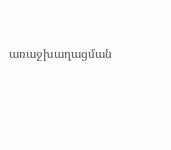առաջխաղացման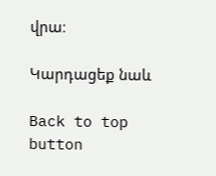վրա։

Կարդացեք նաև

Back to top button